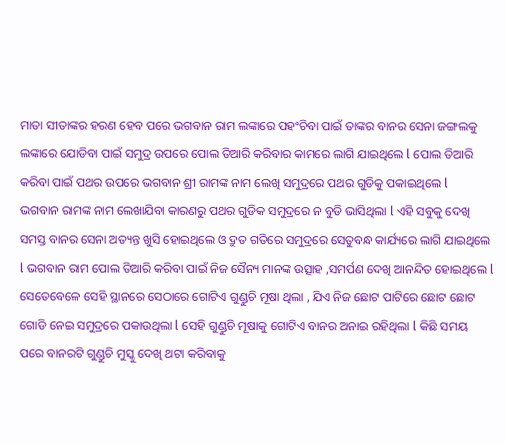ମାତା ସୀତାଙ୍କର ହରଣ ହେବ ପରେ ଭଗବାନ ରାମ ଲଙ୍କାରେ ପହଂଚିବା ପାଇଁ ତାଙ୍କର ବାନର ସେନା ଜଙ୍ଗଲକୁ ଲଙ୍କାରେ ଯୋଡିବା ପାଇଁ ସମୁଦ୍ର ଉପରେ ପୋଲ ତିଆରି କରିବାର କାମରେ ଲାଗି ଯାଇଥିଲେ l ପୋଲ ତିଆରି କରିବା ପାଇଁ ପଥର ଉପରେ ଭଗବାନ ଶ୍ରୀ ରାମଙ୍କ ନାମ ଲେଖି ସମୁଦ୍ରରେ ପଥର ଗୁଡିକୁ ପକାଇଥିଲେ l
ଭଗବାନ ରାମଙ୍କ ନାମ ଲେଖାଯିବା କାରଣରୁ ପଥର ଗୁଡିକ ସମୁଦ୍ରରେ ନ ବୁଡି ଭାସିଥିଲା l ଏହି ସବୁକୁ ଦେଖି ସମସ୍ତ ବାନର ସେନା ଅତ୍ୟନ୍ତ ଖୁସି ହୋଇଥିଲେ ଓ ଦ୍ରୁତ ଗତିରେ ସମୁଦ୍ରରେ ସେତୁବନ୍ଧ କାର୍ଯ୍ୟରେ ଲାଗି ଯାଇଥିଲେ l ଭଗବାନ ରାମ ପୋଲ ତିଆରି କରିବା ପାଇଁ ନିଜ ସୈନ୍ୟ ମାନଙ୍କ ଉତ୍ସାହ ,ସମର୍ପଣ ଦେଖି ଆନନ୍ଦିତ ହୋଇଥିଲେ l
ସେତେବେଳେ ସେହି ସ୍ଥାନରେ ସେଠାରେ ଗୋଟିଏ ଗୁଣ୍ଡୁଚି ମୂଷା ଥିଲା , ଯିଏ ନିଜ ଛୋଟ ପାଟିରେ ଛୋଟ ଛୋଟ ଗୋଡି ନେଇ ସମୁଦ୍ରରେ ପକାଉଥିଲା l ସେହି ଗୁଣ୍ଡୁଚି ମୂଷାକୁ ଗୋଟିଏ ବାନର ଅନାଇ ରହିଥିଲା l କିଛି ସମୟ ପରେ ବାନରଟି ଗୁଣ୍ଡୁଚି ମୁସ୍କୁ ଦେଖି ଥଟା କରିବାକୁ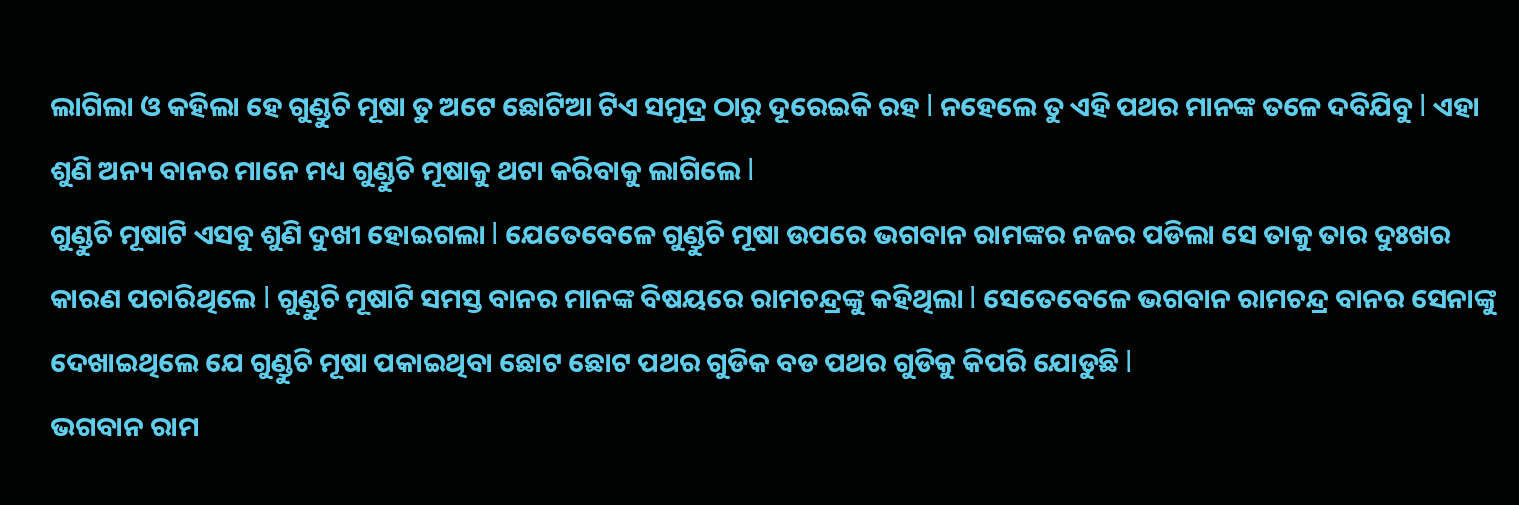ଲାଗିଲା ଓ କହିଲା ହେ ଗୁଣ୍ଡୁଚି ମୂଷା ତୁ ଅଟେ ଛୋଟିଆ ଟିଏ ସମୁଦ୍ର ଠାରୁ ଦୂରେଇକି ରହ l ନହେଲେ ତୁ ଏହି ପଥର ମାନଙ୍କ ତଳେ ଦବିଯିବୁ l ଏହା ଶୁଣି ଅନ୍ୟ ବାନର ମାନେ ମଧ୍ୟ ଗୁଣ୍ଡୁଚି ମୂଷାକୁ ଥଟା କରିବାକୁ ଲାଗିଲେ l
ଗୁଣ୍ଡୁଚି ମୂଷାଟି ଏସବୁ ଶୁଣି ଦୁଖୀ ହୋଇଗଲା l ଯେତେବେଳେ ଗୁଣ୍ଡୁଚି ମୂଷା ଉପରେ ଭଗବାନ ରାମଙ୍କର ନଜର ପଡିଲା ସେ ତାକୁ ତାର ଦୁଃଖର କାରଣ ପଚାରିଥିଲେ l ଗୁଣ୍ଡୁଚି ମୂଷାଟି ସମସ୍ତ ବାନର ମାନଙ୍କ ବିଷୟରେ ରାମଚନ୍ଦ୍ରଙ୍କୁ କହିଥିଲା l ସେତେବେଳେ ଭଗବାନ ରାମଚନ୍ଦ୍ର ବାନର ସେନାଙ୍କୁ ଦେଖାଇଥିଲେ ଯେ ଗୁଣ୍ଡୁଚି ମୂଷା ପକାଇଥିବା ଛୋଟ ଛୋଟ ପଥର ଗୁଡିକ ବଡ ପଥର ଗୁଡିକୁ କିପରି ଯୋଡୁଛି l
ଭଗବାନ ରାମ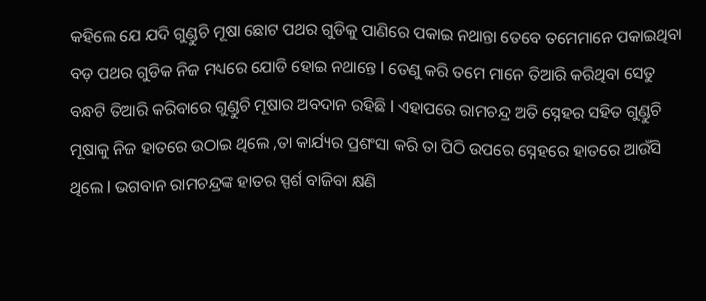କହିଲେ ଯେ ଯଦି ଗୁଣ୍ଡୁଚି ମୂଷା ଛୋଟ ପଥର ଗୁଡିକୁ ପାଣିରେ ପକାଇ ନଥାନ୍ତା ତେବେ ତମେମାନେ ପକାଇଥିବା ବଡ଼ ପଥର ଗୁଡିକ ନିଜ ମଧ୍ୟରେ ଯୋଡି ହୋଇ ନଥାନ୍ତେ l ତେଣୁ କରି ତମେ ମାନେ ତିଆରି କରିଥିବା ସେତୁ ବନ୍ଧଟି ତିଆରି କରିବାରେ ଗୁଣ୍ଡୁଚି ମୂଷାର ଅବଦାନ ରହିଛି l ଏହାପରେ ରାମଚନ୍ଦ୍ର ଅତି ସ୍ନେହର ସହିତ ଗୁଣ୍ଡୁଚି ମୂଷାକୁ ନିଜ ହାତରେ ଉଠାଇ ଥିଲେ ,ତା କାର୍ଯ୍ୟର ପ୍ରଶଂସା କରି ତା ପିଠି ଉପରେ ସ୍ନେହରେ ହାତରେ ଆଉଁସି ଥିଲେ l ଭଗବାନ ରାମଚନ୍ଦ୍ରଙ୍କ ହାତର ସ୍ପର୍ଶ ବାଜିବା କ୍ଷଣି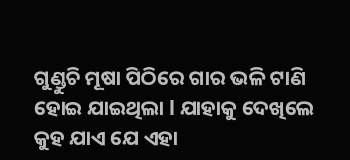ଗୁଣ୍ଡୁଚି ମୂଷା ପିଠିରେ ଗାର ଭଳି ଟାଣି ହୋଇ ଯାଇଥିଲା l ଯାହାକୁ ଦେଖିଲେ କୁହ ଯାଏ ଯେ ଏହା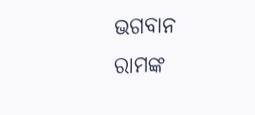ଭଗବାନ ରାମଙ୍କ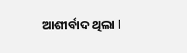ଆଶୀର୍ବାଦ ଥିଲା l